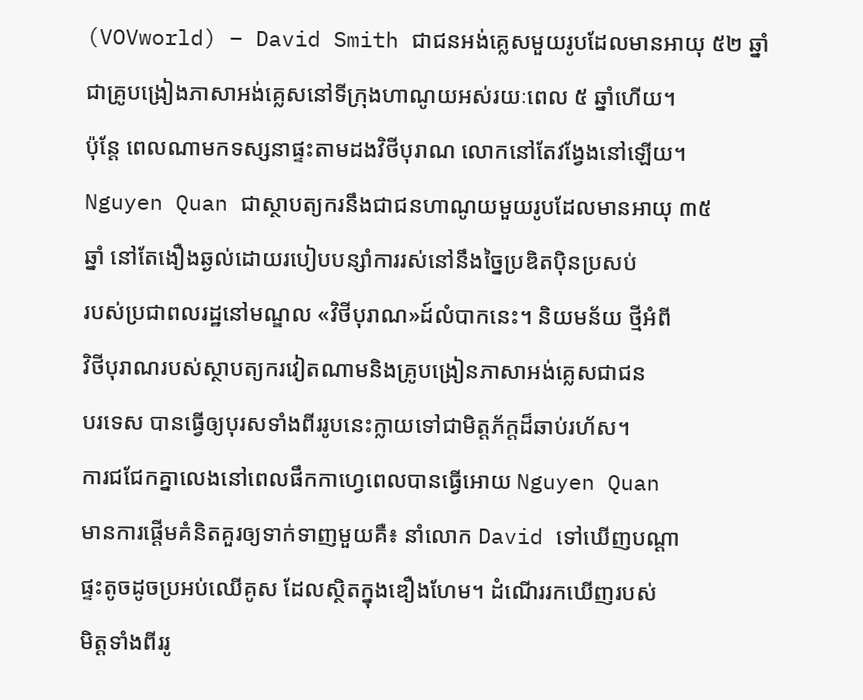(VOVworld) – David Smith ជាជនអង់គ្លេសមួយរូបដែលមានអាយុ ៥២ ឆ្នាំ
ជាគ្រូបង្រៀងភាសាអង់គ្លេសនៅទីក្រុងហាណូយអស់រយៈពេល ៥ ឆ្នាំហើយ។
ប៉ុន្តែ ពេលណាមកទស្សនាផ្ទះតាមដងវិថីបុរាណ លោកនៅតែវង្វែងនៅឡើយ។
Nguyen Quan ជាស្ថាបត្យករនឹងជាជនហាណូយមួយរូបដែលមានអាយុ ៣៥
ឆ្នាំ នៅតែងឿងឆ្ងល់ដោយរបៀបបន្សាំការរស់នៅនឹងច្នៃប្រឌិតប៉ិនប្រសប់
របស់ប្រជាពលរដ្ឋនៅមណ្ឌល «វិថីបុរាណ»ដ៍លំបាកនេះ។ និយមន័យ ថ្មីអំពី
វិថីបុរាណរបស់ស្ថាបត្យករវៀតណាមនិងគ្រូបង្រៀនភាសាអង់គ្លេសជាជន
បរទេស បានធ្វើឲ្យបុរសទាំងពីររូបនេះក្លាយទៅជាមិត្តភ័ក្តដ៏ឆាប់រហ័ស។
ការជជែកគ្នាលេងនៅពេលផឹកកាហ្វេពេលបានធ្វើអោយ Nguyen Quan
មានការផ្តើមគំនិតគួរឲ្យទាក់ទាញមួយគឺ៖ នាំលោក David ទៅឃើញបណ្ដា
ផ្ទះតូចដូចប្រអប់ឈើគូស ដែលស្ថិតក្នុងឌឿងហែម។ ដំណើររកឃើញរបស់
មិត្តទាំងពីររូ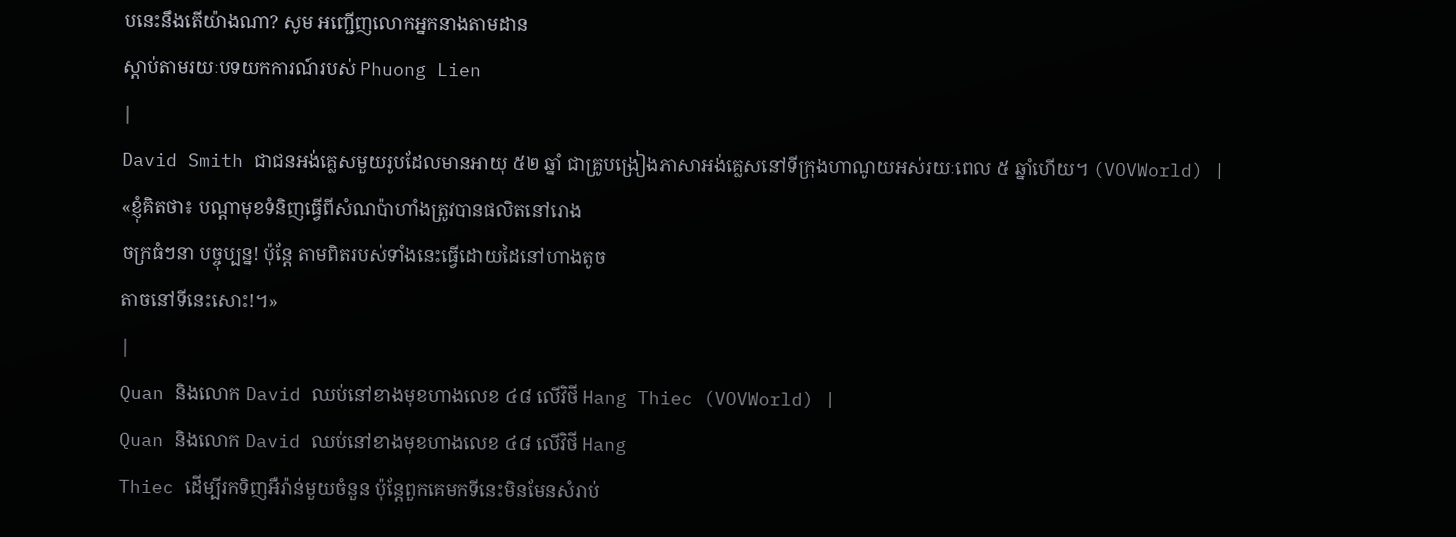បនេះនឹងតើយ៉ាងណា? សូម អញ្ជើញលោកអ្នកនាងតាមដាន
ស្តាប់តាមរយៈបទយកការណ៍របស់ Phuong Lien
|
David Smith ជាជនអង់គ្លេសមួយរូបដែលមានអាយុ ៥២ ឆ្នាំ ជាគ្រូបង្រៀងភាសាអង់គ្លេសនៅទីក្រុងហាណូយអស់រយៈពេល ៥ ឆ្នាំហើយ។ (VOVWorld) |
«ខ្ញុំគិតថា៖ បណ្ដាមុខទំនិញធ្វើពីសំណប៉ាហាំងត្រូវបានផលិតនៅរោង
ចក្រធំៗនា បច្ចុប្បន្ន! ប៉ុន្តែ តាមពិតរបស់ទាំងនេះធ្វើដោយដៃនៅហាងតូច
តាចនៅទីនេះសោះ!។»
|
Quan និងលោក David ឈប់នៅខាងមុខហាងលេខ ៤៨ លើវិថី Hang Thiec (VOVWorld) |
Quan និងលោក David ឈប់នៅខាងមុខហាងលេខ ៤៨ លើវិថី Hang
Thiec ដើម្បីរកទិញអឺរ៉ាន់មួយចំនួន ប៉ុន្តែពួកគេមកទីនេះមិនមែនសំរាប់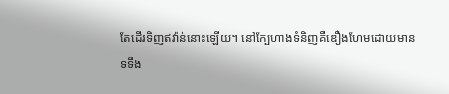តែដើរទិញឥវ៉ាន់នោះឡើយ។ នៅក្បែហាងទំនិញគឺឌឿងហែមដោយមាន
ទទឹង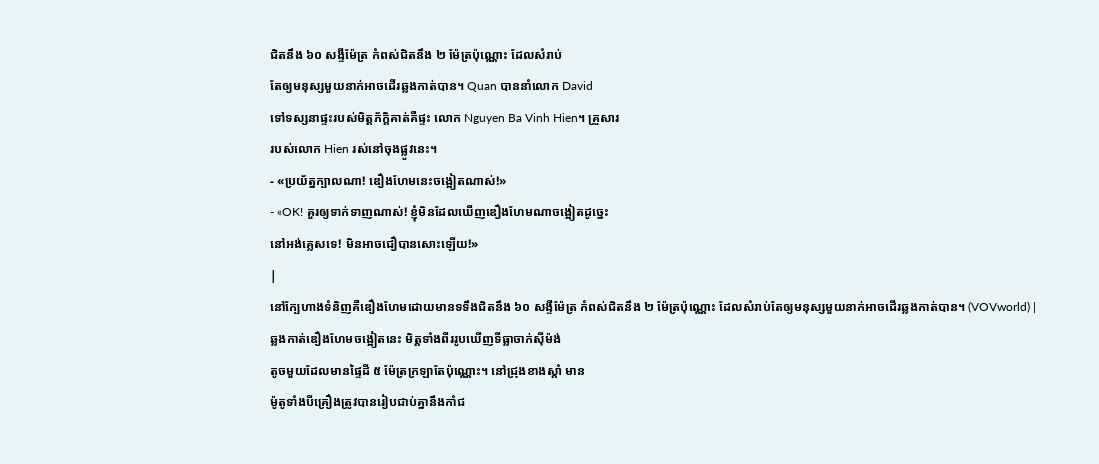ជិតនឹង ៦០ សង្ទីម៉ែត្រ កំពស់ជិតនឹង ២ ម៉ែត្រប៉ុណ្ណោះ ដែលសំរាប់
តែឲ្យមនុស្សមួយនាក់អាចដើរឆ្លងកាត់បាន។ Quan បាននាំលោក David
ទៅទស្សនាផ្ទះរបស់មិត្តភ័ក្តិគាត់គឺផ្ទះ លោក Nguyen Ba Vinh Hien។ គ្រួសារ
របស់លោក Hien រស់នៅចុងផ្លូវនេះ។
- «ប្រយ័ត្នក្បាលណា! ឌឿងហែមនេះចង្អៀតណាស់!»
- «OK! គួរឲ្យទាក់ទាញណាស់! ខ្ញុំមិនដែលឃើញឌឿងហែមណាចង្អៀតដូច្នេះ
នៅអង់គ្លេសទេ! មិនអាចជឿបានសោះឡើយ!»
|
នៅក្បែហាងទំនិញគឺឌឿងហែមដោយមានទទឹងជិតនឹង ៦០ សង្ទីម៉ែត្រ កំពស់ជិតនឹង ២ ម៉ែត្រប៉ុណ្ណោះ ដែលសំរាប់តែឲ្យមនុស្សមួយនាក់អាចដើរឆ្លងកាត់បាន។ (VOVworld) |
ឆ្លងកាត់ឌឿងហែមចង្អៀតនេះ មិត្តទាំងពីររូបឃើញទីធ្លាចាក់ស៊ីម៉ង់
តូចមួយដែលមានផ្ទៃដី ៥ ម៉ែត្រក្រឡាតែប៉ុណ្ណោះ។ នៅជ្រុងខាងស្តាំ មាន
ម៉ូតូទាំងបីគ្រឿងត្រូវបានរៀបជាប់គ្នានឹងកាំជ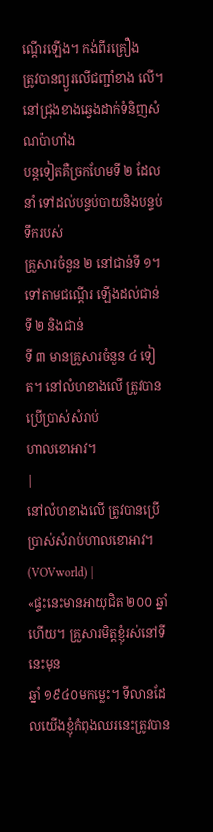ណ្តើរឡើង។ កង់ពីរគ្រឿង
ត្រូវបានព្យួរលើជញ្ជាំខាង លើ។ នៅជ្រុងខាងឆ្វេងដាក់ទំនិញសំណប៉ាហាំង
បន្តទៀតគឺច្រកហែមទី ២ ដែលនាំ ទៅដល់បន្ទប់បាយនិងបន្ទប់ទឹករបស់
គ្រួសារចំនួន ២ នៅជាន់ទី ១។ ទៅតាមជណ្តើរ ឡើងដល់ជាន់ទី ២ និងជាន់
ទី ៣ មានគ្រួសារចំនួន ៤ ទៀត។ នៅលំហខាងលើ ត្រូវបានប្រើប្រាស់សំរាប់
ហាលខោអាវ។
|
នៅលំហខាងលើ ត្រូវបានប្រើប្រាស់សំរាប់ហាលខោអាវ។ (VOVworld) |
«ផ្ទះនេះមានអាយុជិត ២០០ ឆ្នាំហើយ។ គ្រួសារមិត្តខ្ញុំរស់នៅទីនេះមុន
ឆ្នាំ ១៩៤០មកម្លេះ។ ទីលានដែលយើងខ្ញុំកំពុងឈរនេះត្រូវបាន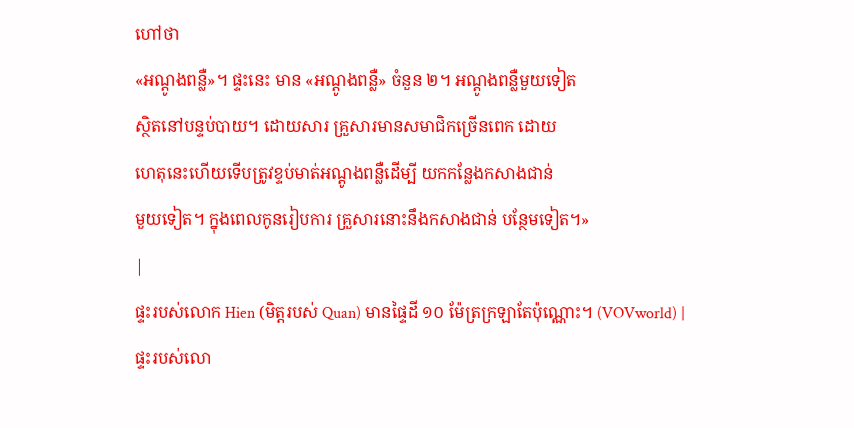ហៅថា
«អណ្ដូងពន្លឺ»។ ផ្ទះនេះ មាន «អណ្ដូងពន្លឺ» ចំនួន ២។ អណ្ដូងពន្លឺមួយទៀត
ស្ថិតនៅបន្ទប់បាយ។ ដោយសារ គ្រួសារមានសមាជិកច្រើនពេក ដោយ
ហេតុនេះហើយទើបត្រូវខ្ទប់មាត់អណ្តូងពន្លឺដើម្បី យកកន្លែងកសាងជាន់
មួយទៀត។ ក្នុងពេលកូនរៀបការ គ្រួសារនោះនឹងកសាងជាន់ បន្ថែមទៀត។»
|
ផ្ទះរបស់លោក Hien (មិត្តរបស់ Quan) មានផ្ទៃដី ១០ ម៉ែត្រក្រឡាតែប៉ុណ្ណោះ។ (VOVworld) |
ផ្ទះរបស់លោ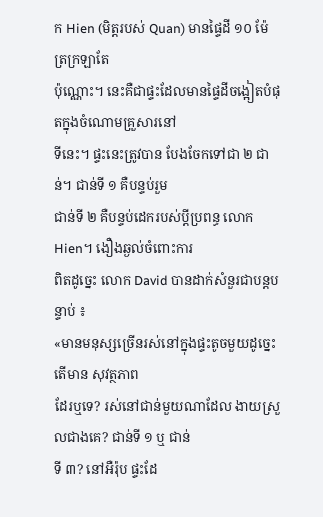ក Hien (មិត្តរបស់ Quan) មានផ្ទៃដី ១០ ម៉ែត្រក្រឡាតែ
ប៉ុណ្ណោះ។ នេះគឺជាផ្ទះដែលមានផ្ទៃដីចង្អៀតបំផុតក្នុងចំណោមគ្រួសារនៅ
ទីនេះ។ ផ្ទះនេះត្រូវបាន បែងចែកទៅជា ២ ជាន់។ ជាន់ទី ១ គឺបន្ទប់រួម
ជាន់ទី ២ គឺបន្ទប់ដេករបស់ប្តីប្រពន្ធ លោក Hien។ ងឿងឆ្ងល់ចំពោះការ
ពិតដូច្នេះ លោក David បានដាក់សំនួរជាបន្តបន្ទាប់ ៖
«មានមនុស្សច្រើនរស់នៅក្នុងផ្ទះតូចមួយដូច្នេះតើមាន សុវត្ថភាព
ដែរឬទេ? រស់នៅជាន់មួយណាដែល ងាយស្រួលជាងគេ? ជាន់ទី ១ ឬ ជាន់
ទី ៣? នៅអឺរ៉ុប ផ្ទះដែ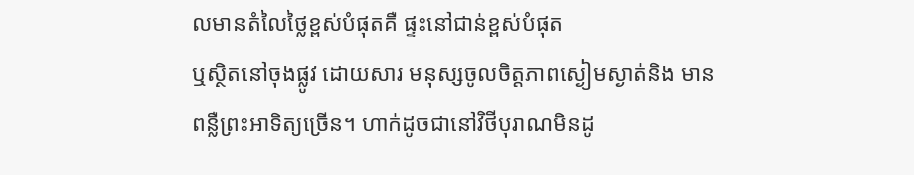លមានតំលៃថ្លៃខ្ពស់បំផុតគឺ ផ្ទះនៅជាន់ខ្ពស់បំផុត
ឬស្ថិតនៅចុងផ្លូវ ដោយសារ មនុស្សចូលចិត្តភាពស្ងៀមស្ងាត់និង មាន
ពន្លឺព្រះអាទិត្យច្រើន។ ហាក់ដូចជានៅវិថីបុរាណមិនដូ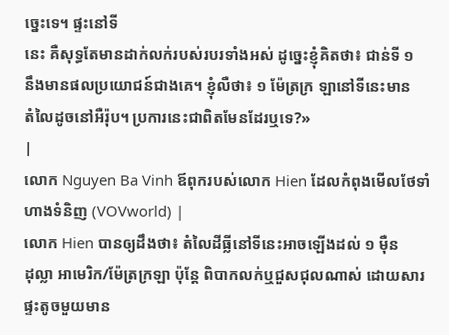ច្នេះទេ។ ផ្ទះនៅទី
នេះ គឺសុទ្ធតែមានដាក់លក់របស់របរទាំងអស់ ដូច្នេះខ្ញុំគិតថា៖ ជាន់ទី ១
នឹងមានផលប្រយោជន៍ជាងគេ។ ខ្ញុំលឺថា៖ ១ ម៉ែត្រក្រ ឡានៅទីនេះមាន
តំលៃដូចនៅអឺរ៉ុប។ ប្រការនេះជាពិតមែនដែរឬទេ?»
|
លោក Nguyen Ba Vinh ឪពុករបស់លោក Hien ដែលកំពុងមើលថែទាំហាងទំនិញ (VOVworld) |
លោក Hien បានឲ្យដឹងថា៖ តំលៃដីធ្លីនៅទីនេះអាចឡើងដល់ ១ ម៉ឺន
ដុល្លា អាមេរិក/ម៉ែត្រក្រឡា ប៉ុន្តែ ពិបាកលក់ឬជួសជុលណាស់ ដោយសារ
ផ្ទះតូចមួយមាន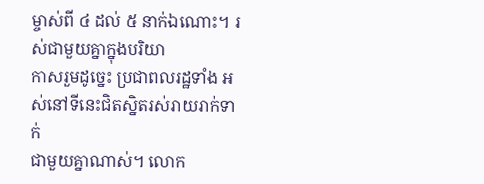ម្ចាស់ពី ៤ ដល់ ៥ នាក់ឯណោះ។ រស់ជាមួយគ្នាក្នុងបរិយា
កាសរួមដូច្នេះ ប្រជាពលរដ្ឋទាំង អស់នៅទីនេះជិតស្និតរស់រាយរាក់ទាក់
ជាមួយគ្នាណាស់។ លោក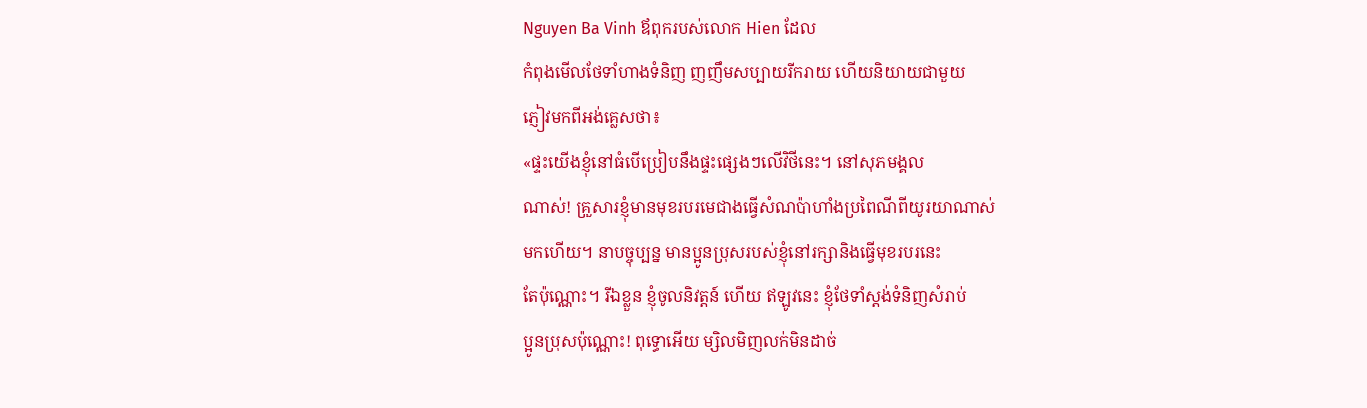Nguyen Ba Vinh ឪពុករបស់លោក Hien ដែល
កំពុងមើលថែទាំហាងទំនិញ ញញឹមសប្បាយរីករាយ ហើយនិយាយជាមួយ
ភ្ញៀវមកពីអង់គ្លេសថា៖
«ផ្ទះយើងខ្ញុំនៅធំបើប្រៀបនឹងផ្ទះផ្សេងៗលើវិថីនេះ។ នៅសុភមង្គល
ណាស់! គ្រួសារខ្ញុំមានមុខរបរមេជាងធ្វើសំណប៉ាហាំងប្រពៃណីពីយូរយាណាស់
មកហើយ។ នាបច្ចុប្បន្ន មានប្អូនប្រុសរបស់ខ្ញុំនៅរក្សានិងធ្វើមុខរបរនេះ
តែប៉ុណ្ណោះ។ រីឯខ្លួន ខ្ញុំចូលនិវត្តន៍ ហើយ ឥឡូវនេះ ខ្ញុំថែទាំស្តង់ទំនិញសំរាប់
ប្អូនប្រុសប៉ុណ្ណោះ! ពុទ្ធោអើយ ម្សិលមិញលក់មិនដាច់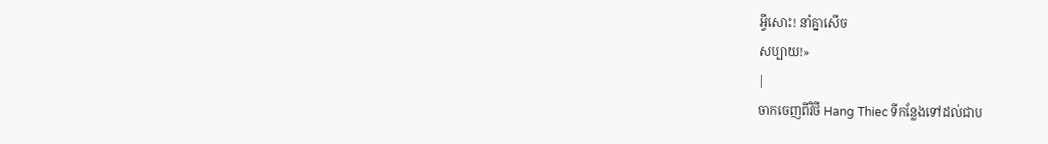អ្វីសោះ! នាំគ្នាសើច
សប្បាយ!»
|
ចាកចេញពីវិថី Hang Thiec ទីកន្លែងទៅដល់ជាប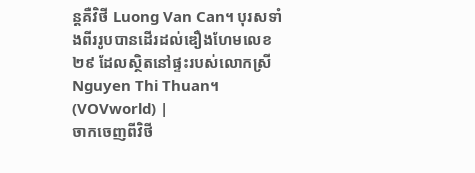ន្តគឺវិថី Luong Van Can។ បុរសទាំងពីររូបបានដើរដល់ឌឿងហែមលេខ ២៩ ដែលស្ថិតនៅផ្ទះរបស់លោកស្រី Nguyen Thi Thuan។ (VOVworld) |
ចាកចេញពីវិថី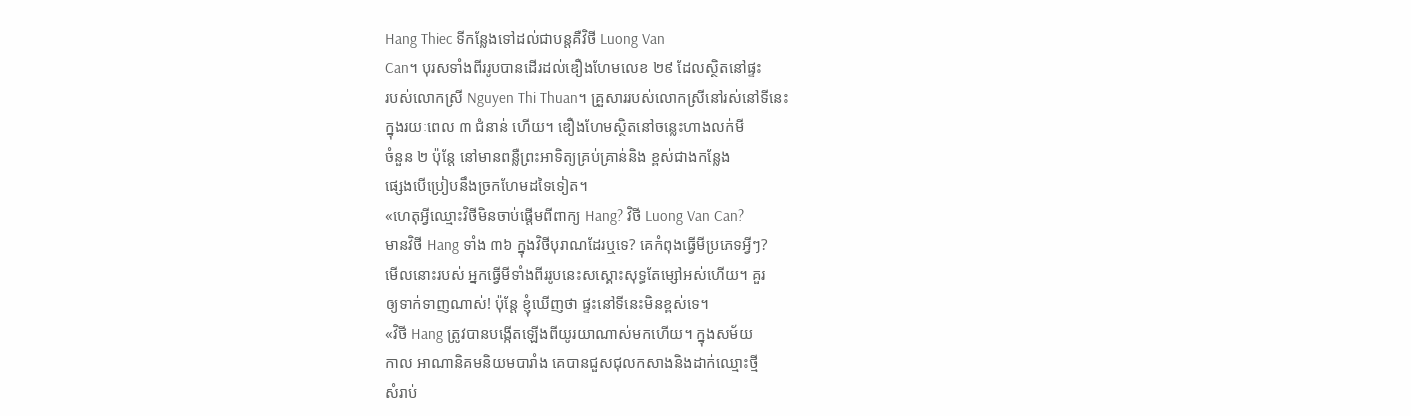Hang Thiec ទីកន្លែងទៅដល់ជាបន្តគឺវិថី Luong Van
Can។ បុរសទាំងពីររូបបានដើរដល់ឌឿងហែមលេខ ២៩ ដែលស្ថិតនៅផ្ទះ
របស់លោកស្រី Nguyen Thi Thuan។ គ្រួសាររបស់លោកស្រីនៅរស់នៅទីនេះ
ក្នុងរយៈពេល ៣ ជំនាន់ ហើយ។ ឌឿងហែមស្ថិតនៅចន្លេះហាងលក់មី
ចំនួន ២ ប៉ុន្តែ នៅមានពន្លឺព្រះអាទិត្យគ្រប់គ្រាន់និង ខ្ពស់ជាងកន្លែង
ផ្សេងបើប្រៀបនឹងច្រកហែមដទៃទៀត។
«ហេតុអ្វីឈ្មោះវិថីមិនចាប់ផ្តើមពីពាក្យ Hang? វិថី Luong Van Can?
មានវិថី Hang ទាំង ៣៦ ក្នុងវិថីបុរាណដែរឬទេ? គេកំពុងធ្វើមីប្រភេទអ្វីៗ?
មើលនោះរបស់ អ្នកធ្វើមីទាំងពីររូបនេះសស្គោះសុទ្ធតែម្សៅអស់ហើយ។ គួរ
ឲ្យទាក់ទាញណាស់! ប៉ុន្តែ ខ្ញុំឃើញថា ផ្ទះនៅទីនេះមិនខ្ពស់ទេ។
«វិថី Hang ត្រូវបានបង្កើតឡើងពីយូរយាណាស់មកហើយ។ ក្នុងសម័យ
កាល អាណានិគមនិយមបារាំង គេបានជួសជុលកសាងនិងដាក់ឈ្មោះថ្មី
សំរាប់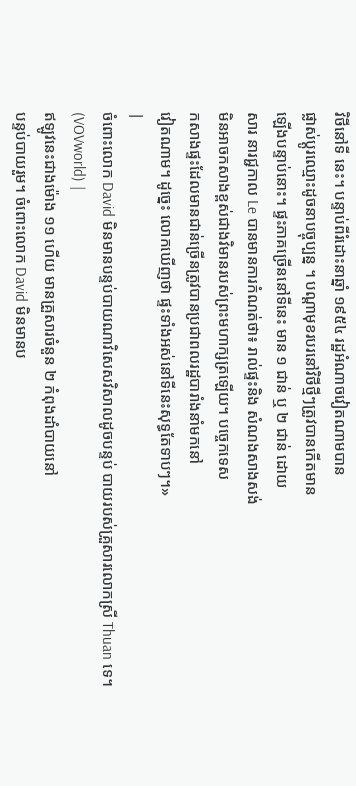វិថីនៅទី នេះ។ បន្ទាប់ពីរំដោះនាឆ្នាំ ១៩៥៤ រដ្ឋអំណាចវៀតណាមបាន
ផ្លាស់ប្តូរឈ្មោះដូចនាបច្ចុប្បន្ន ។ បណ្ដាមុខរបរនៅវិថីថ្មីៗត្រូវបានកើតមាន
ឡើងបន្ទាប់នោះ។ ផ្ទះភាគច្រើននៅទីនេះ មាន ១ ជាន់ ឬ ២ ជាន់ ដោយ
សារ នារជ្ជកាល Le បានមានការកំណត់ថា៖ រាល់ផ្ទះនិង សំណងសាងសង់
មិនអាចកសាងខ្ពស់ជាងវិមានរបស់ព្រះមហាក្សត្រឡើយ។ បច្ចេកទេស
កសាងផ្ទះដែលមានជាន់ច្រើនត្រូវបានប្រជាពលរដ្ឋបារាំងនាំមកនៅ
វៀតណាម។ ដូច្នេះ លោកឃើញថា ផ្ទះទាំងអស់នៅទីនេះសុទ្ធតែទាបៗ។»
|
ចំពោះលោក David មិនមានបន្ទប់បាយណាវិសេសវិសាលដូចបន្ទប់ បាយរបស់គ្រួសារលោកស្រី Thuan ទេ។ (VOVworld) |
ឥឡូវនេះជាងម៉ោង ១១ ហើយ មានគ្រួសារចំនួន ២ កំពុងដាំបាយនៅ
បន្ទប់បាយរួម។ ចំពោះលោក David មិនមានប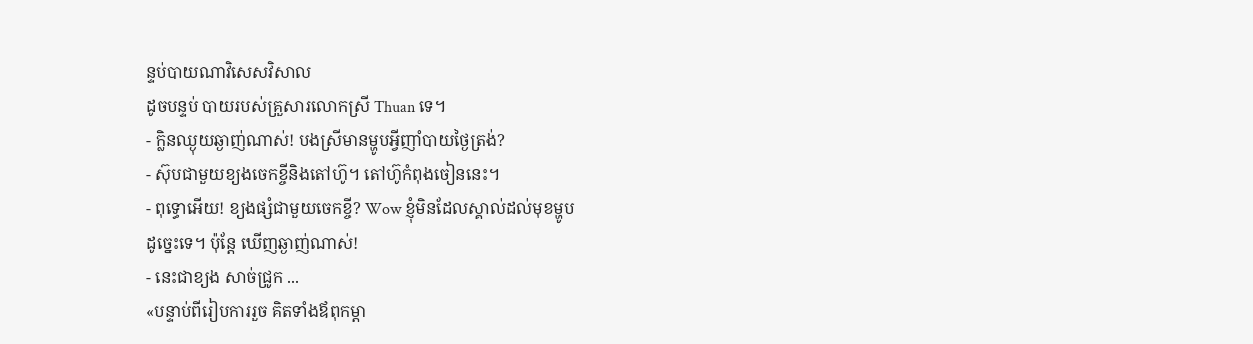ន្ទប់បាយណាវិសេសវិសាល
ដូចបន្ទប់ បាយរបស់គ្រួសារលោកស្រី Thuan ទេ។
- ក្លិនឈ្ងុយឆ្ងាញ់ណាស់! បងស្រីមានម្ហូបអ្វីញាំបាយថ្ងៃត្រង់?
- ស៊ុបជាមួយខ្យងចេកខ្ចីនិងតៅហ៊ូ។ តៅហ៊ូកំពុងចៀននេះ។
- ពុទ្ធោអើយ! ខ្យងផ្សំជាមួយចេកខ្ចី? Wow ខ្ញុំមិនដែលស្គាល់ដល់មុខម្ហូប
ដូច្នេះទេ។ ប៉ុន្តែ ឃើញឆ្ងាញ់ណាស់!
- នេះជាខ្យង សាច់ជ្រូក ...
«បន្ទាប់ពីរៀបការរួច គិតទាំងឪពុកម្តា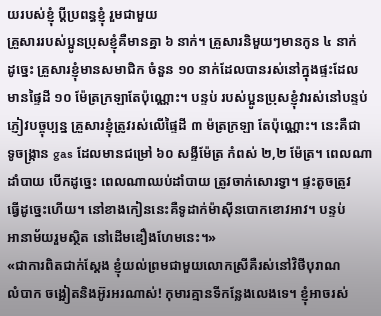យរបស់ខ្ញុំ ប្តីប្រពន្ធខ្ញុំ រួមជាមួយ
គ្រួសាររបស់ប្អូនប្រុសខ្ញុំគឺមានគ្នា ៦ នាក់។ គ្រួសារនិមួយៗមានកូន ៤ នាក់
ដូច្នេះ គ្រួសារខ្ញុំមានសមាជិក ចំនួន ១០ នាក់ដែលបានរស់នៅក្នុងផ្ទះដែល
មានផ្ទៃដី ១០ ម៉ែត្រក្រឡាតែប៉ុណ្ណោះ។ បន្ទប់ របស់ប្អូនប្រុសខ្ញុំវារស់នៅបន្ទប់
ភ្ញៀវបច្ចុប្បន្ន គ្រួសារខ្ញុំត្រូវរស់លើផ្ទៃដី ៣ ម៉ត្រក្រឡា តែប៉ុណ្ណោះ។ នេះគឺជា
ទូចង្ក្រាន gas ដែលមានជម្រៅ ៦០ សង្ទីម៉ែត្រ កំពស់ ២,២ ម៉ែត្រ។ ពេលណា
ដាំបាយ បើកដូច្នេះ ពេលណាឈប់ដាំបាយ ត្រូវចាក់សោរទ្វា។ ផ្ទះតូចត្រូវ
ធ្វើដូច្នេះហើយ។ នៅខាងកៀននេះគឺទូដាក់ម៉ាស៊ីនបោកខោវអាវ។ បន្ទប់
អានាម័យរួមស្ថិត នៅដើមឌឿងហែមនេះ។»
«ជាការពិតជាក់ស្តែង ខ្ញុំយល់ព្រមជាមួយលោកស្រីគឺរស់នៅវិថីបុរាណ
លំបាក ចង្អៀតនិងអ៊ូរអរណាស់! កុមារគ្មានទីកន្លែងលេងទេ។ ខ្ញុំអាចរស់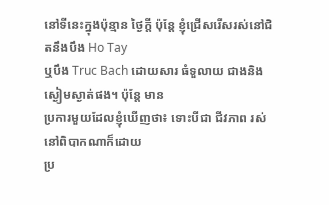នៅទីនេះក្នុងប៉ុន្មាន ថ្ងៃក្តី ប៉ុន្តែ ខ្ញុំជ្រើសរើសរស់នៅជិតនឹងបឹង Ho Tay
ឬបឹង Truc Bach ដោយសារ ធំទួលាយ ជាងនិងស្ងៀមស្ងាត់ផង។ ប៉ុន្តែ មាន
ប្រការមួយដែលខ្ញុំឃើញថា៖ ទោះបីជា ជីវភាព រស់នៅពិបាកណាក៏ដោយ
ប្រ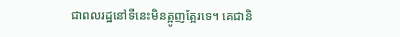ជាពលរដ្ឋនៅទីនេះមិនត្អូញត្អែរទេ។ គេជានិ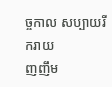ច្ចកាល សប្បាយរីករាយ
ញញឹម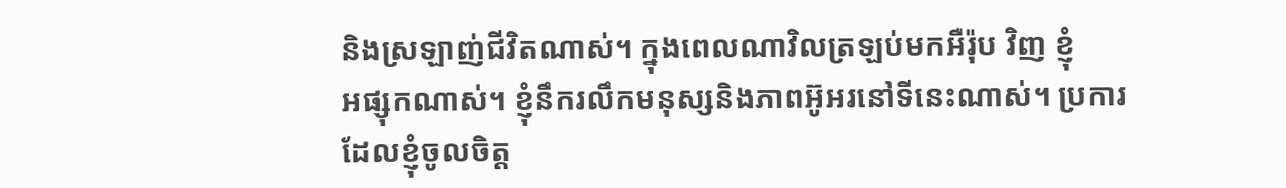និងស្រឡាញ់ជីវិតណាស់។ ក្នុងពេលណាវិលត្រឡប់មកអឺរ៉ុប វិញ ខ្ញុំ
អផ្សុកណាស់។ ខ្ញុំនឹករលឹកមនុស្សនិងភាពអ៊ូអរនៅទីនេះណាស់។ ប្រការ
ដែលខ្ញុំចូលចិត្ត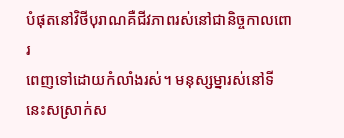បំផុតនៅវិថីបុរាណគឺជីវភាពរស់នៅជានិច្ចកាលពោរ
ពេញទៅដោយកំលាំងរស់។ មនុស្សម្នារស់នៅទីនេះសស្រាក់ស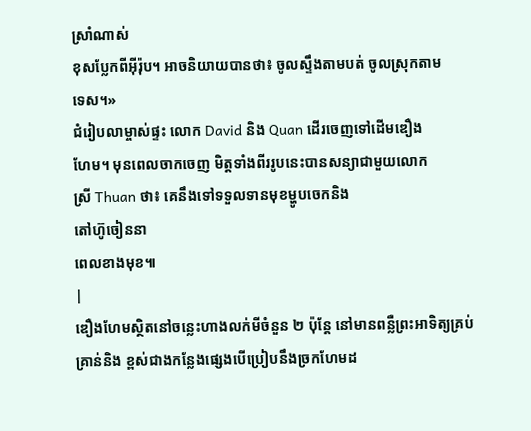ស្រាំណាស់
ខុសប្លែកពីអ៊ីរ៉ុប។ អាចនិយាយបានថា៖ ចូលស្ទឹងតាមបត់ ចូលស្រុកតាម
ទេស។»
ជំរៀបលាម្ចាស់ផ្ទះ លោក David និង Quan ដើរចេញទៅដើមឌឿង
ហែម។ មុនពេលចាកចេញ មិត្តទាំងពីររូបនេះបានសន្យាជាមួយលោក
ស្រី Thuan ថា៖ គេនឹងទៅទទួលទានមុខម្ហូបចេកនិង
តៅហ៊ូចៀននា
ពេលខាងមុខ៕
|
ឌឿងហែមស្ថិតនៅចន្លេះហាងលក់មីចំនួន ២ ប៉ុន្តែ នៅមានពន្លឺព្រះអាទិត្យគ្រប់គ្រាន់និង ខ្ពស់ជាងកន្លែងផ្សេងបើប្រៀបនឹងច្រកហែមដ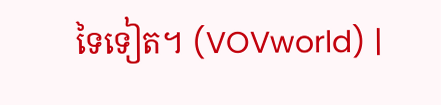ទៃទៀត។ (VOVworld) |